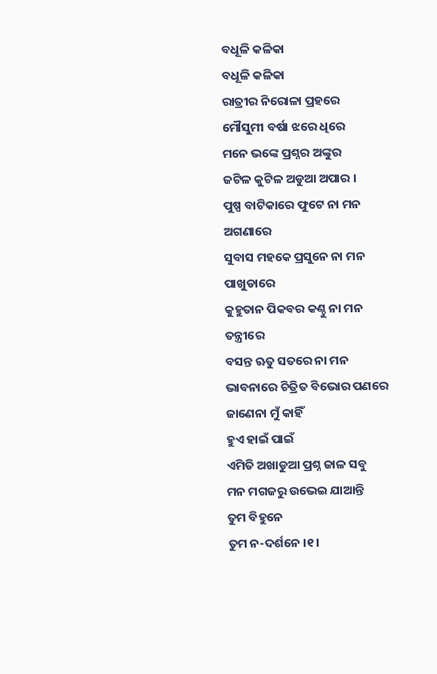ବଧୂଳି କଳିକା
ବଧୂଳି କଳିକା
ରାତ୍ରୀର ନିରୋଳା ପ୍ରହରେ
ମୌସୁମୀ ବର୍ଷା ଝରେ ଧିରେ
ମନେ ଭଙ୍କେ ପ୍ରଶ୍ନର ଅଙ୍କୁର
ଜଟିଳ କୁଟିଳ ଅଡୁଆ ଅପାର ।
ପୁଷ୍ପ ବାଟିକାରେ ଫୁଟେ ନା ମନ ଅଗଣାରେ
ସୁବାସ ମହକେ ପ୍ରସୁନେ ନା ମନ ପାଖୁଡାରେ
କୁହୁତାନ ପିକବର କଣ୍ଠୁ ନା ମନ ତନ୍ତ୍ରୀରେ
ବସନ୍ତ ଋତୁ ସତରେ ନା ମନ ଭାବନାରେ ଚିତ୍ରିତ ବିଭୋର ପଣରେ
ଜାଣେନା ମୁଁ କାହିଁ
ହୁଏ ହାଇଁ ପାଇଁ
ଏମିତି ଅଖାଡୁଆ ପ୍ରଶ୍ନ ଜାଳ ସବୁ
ମନ ମଗଜରୁ ଉଭେଇ ଯାଆନ୍ତି
ତୁମ ବିହୁନେ
ତୁମ ନ-ଦର୍ଶନେ ।୧।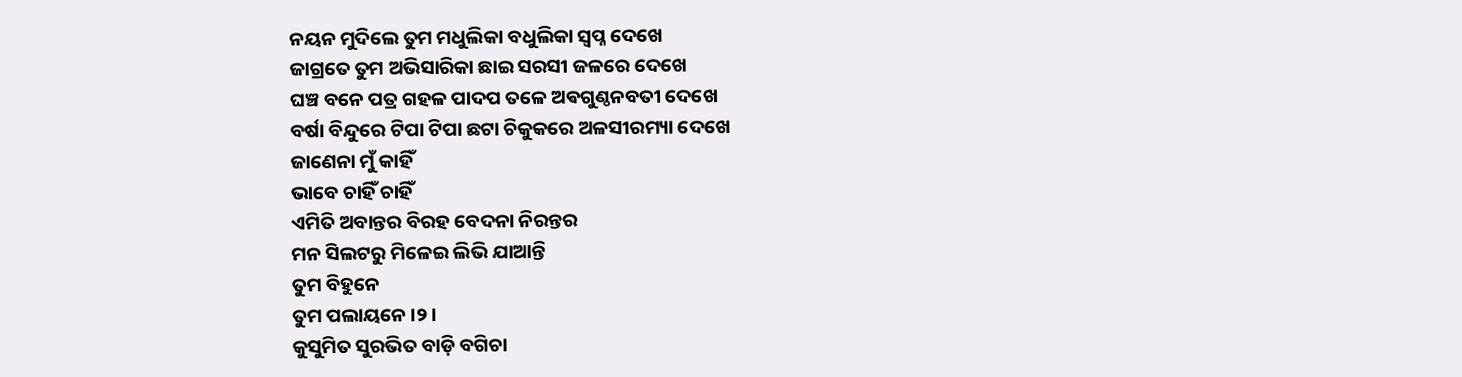ନୟନ ମୁଦିଲେ ତୁମ ମଧୁଲିକା ବଧୁଲିକା ସ୍ୱପ୍ନ ଦେଖେ
ଜାଗ୍ରତେ ତୁମ ଅଭିସାରିକା ଛାଇ ସରସୀ ଜଳରେ ଦେଖେ
ଘଞ୍ଚ ବନେ ପତ୍ର ଗହଳ ପାଦପ ତଳେ ଅଵଗୁଣ୍ଠନବତୀ ଦେଖେ
ବର୍ଷା ବିନ୍ଦୁରେ ଟିପା ଟିପା ଛଟା ଚିକୁକରେ ଅଳସୀରମ୍ୟା ଦେଖେ
ଜାଣେନା ମୁଁ କାହିଁ
ଭାବେ ଚାହିଁ ଚାହିଁ
ଏମିତି ଅବାନ୍ତର ବିରହ ବେଦନା ନିରନ୍ତର
ମନ ସିଲଟରୁ ମିଳେଇ ଲିଭି ଯାଆନ୍ତି
ତୁମ ବିହୁନେ
ତୁମ ପଲାୟନେ ।୨।
କୁସୁମିତ ସୁରଭିତ ବାଡ଼ି ବଗିଚା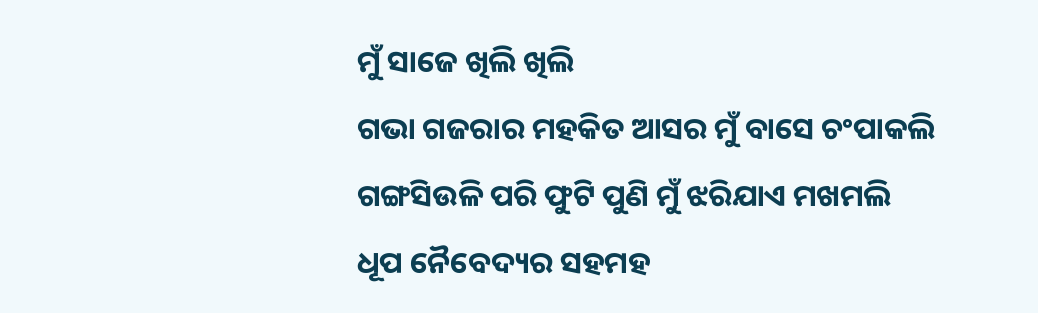ମୁଁ ସାଜେ ଖିଲି ଖିଲି
ଗଭା ଗଜରାର ମହକିତ ଆସର ମୁଁ ବାସେ ଚଂପାକଲି
ଗଙ୍ଗସିଉଳି ପରି ଫୁଟି ପୁଣି ମୁଁ ଝରିଯାଏ ମଖମଲି
ଧୂପ ନୈବେଦ୍ୟର ସହମହ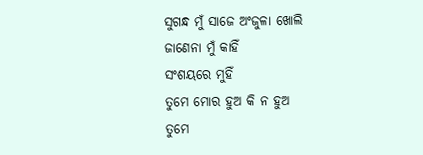ସୁଗନ୍ଧ ମୁଁ ସାଜେ ଅଂଜୁଳା ଖୋଲି
ଜାଣେନା ମୁଁ କାହିଁ
ସଂଶୟରେ ମୁହିଁ
ତୁମେ ମୋର ହୁଅ କି ନ ହୁଅ
ତୁମେ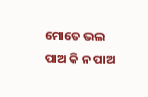ମୋତେ ଭଲ ପାଅ କି ନ ପାଅ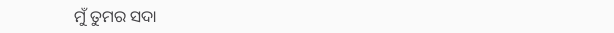ମୁଁ ତୁମର ସଦା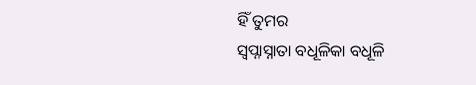ହିଁ ତୁମର
ସ୍ବପ୍ନାସ୍ନାତା ବଧୂଳିକା ବଧୂଳି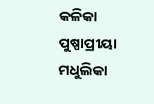କଳିକା
ପୁଷ୍ପାପ୍ରୀୟା ମଧୁଲିକା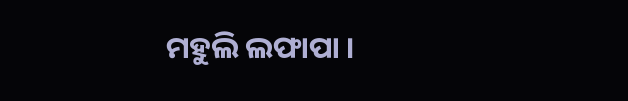ମହୁଲି ଲଫାପା ।